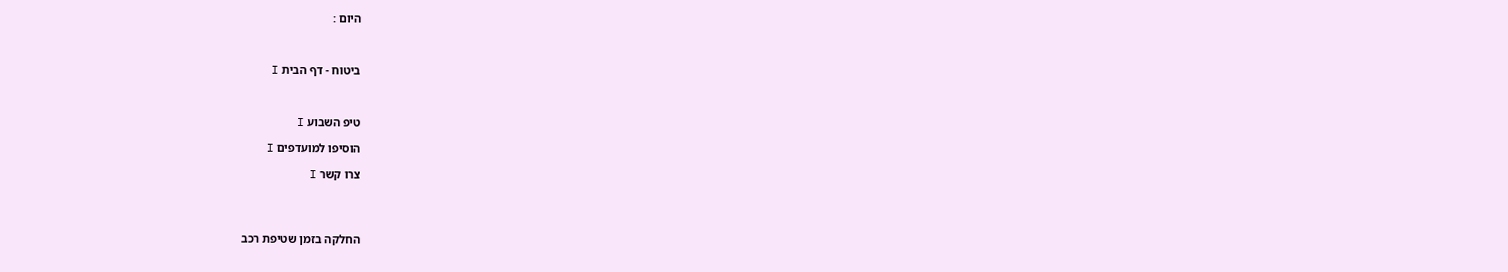היום :



ביטוח - דף הבית I



טיפ השבוע I

הוסיפו למועדפים I

צרו קשר I




החלקה בזמן שטיפת רכב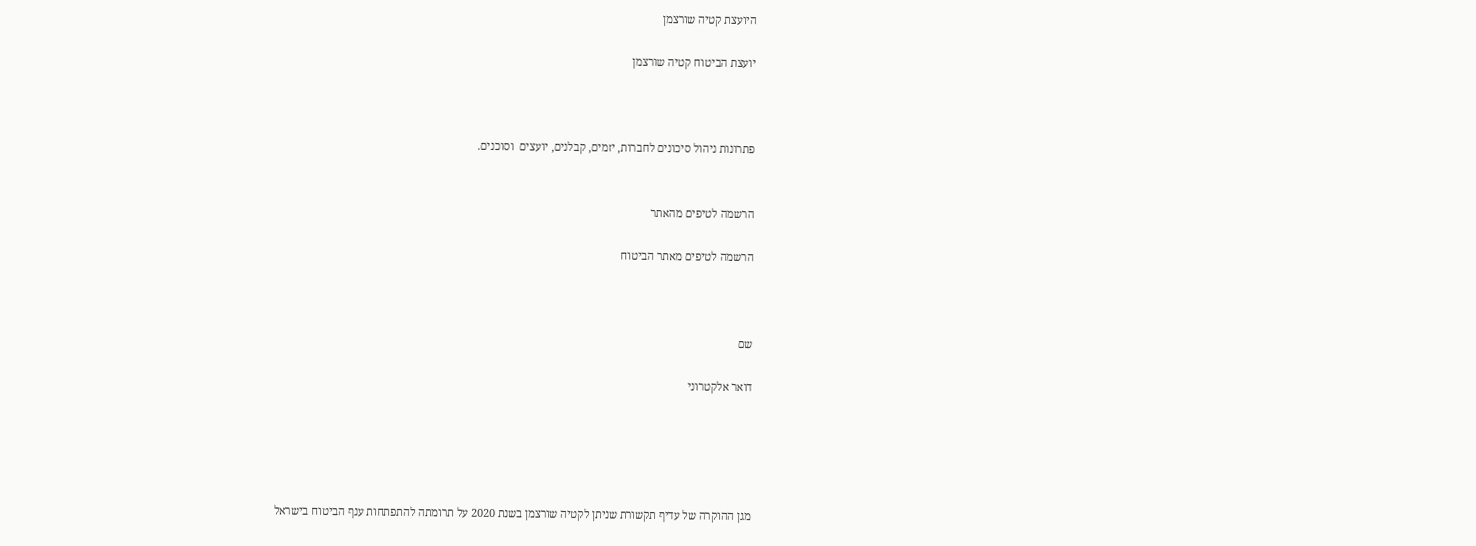היועצת קטיה שורצמן

יועצת הביטוח קטיה שורצמן



פתרונות ניהול סיכונים לחברות, יזמים, קבלנים, יועצים  וסוכנים.


הרשמה לטיפים מהאתר

הרשמה לטיפים מאתר הביטוח



שם

דואר אלקטרוני





מגן ההוקרה של עדיף תקשורת שניתן לקטיה שורצמן בשנת 2020 על תרומתה להתפתחות ענף הביטוח בישראל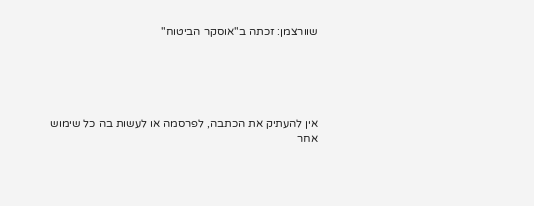שוורצמן: זכתה ב"אוסקר הביטוח"





אין להעתיק את הכתבה, לפרסמה או לעשות בה כל שימוש אחר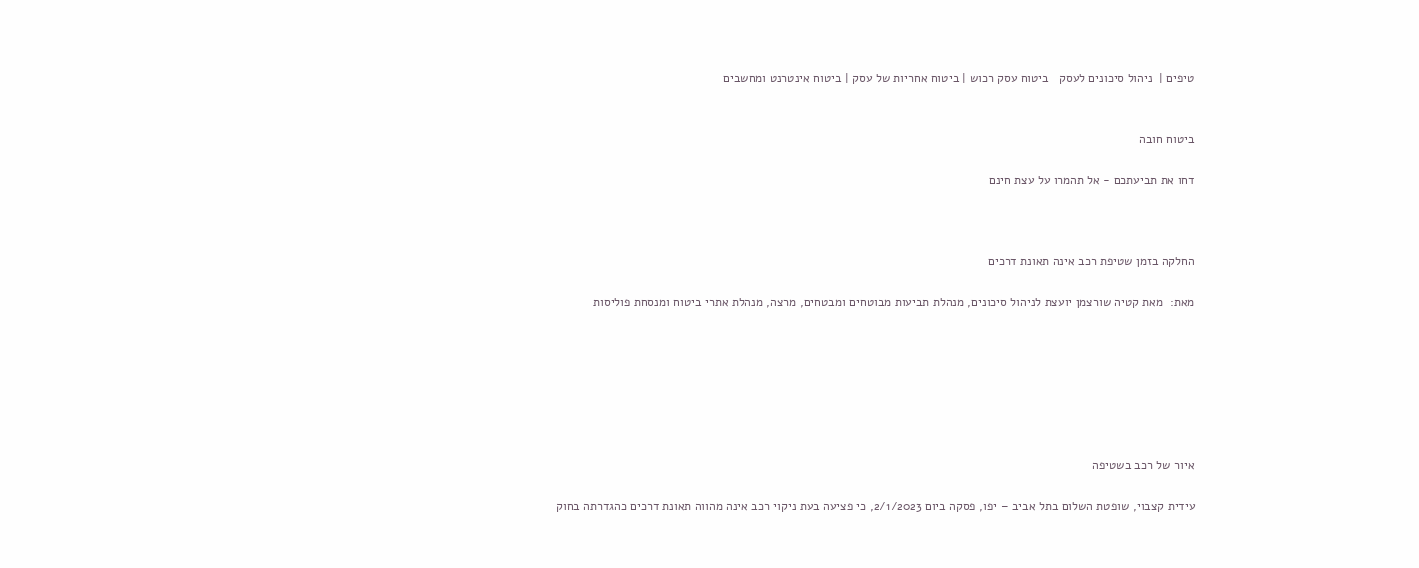טיפים |  ניהול סיכונים לעסק   ביטוח עסק רכוש | ביטוח אחריות של עסק | ביטוח אינטרנט ומחשבים


ביטוח חובה

דחו את תביעתכם - אל תהמרו על עצת חינם



החלקה בזמן שטיפת רכב אינה תאונת דרכים

מאת:  מאת קטיה שורצמן יועצת לניהול סיכונים, מנהלת תביעות מבוטחים ומבטחים, מרצה, מנהלת אתרי ביטוח ומנסחת פוליסות







איור של רכב בשטיפה

עידית קצבוי, שופטת השלום בתל אביב – יפו, פסקה ביום 2/1/2023, כי פציעה בעת ניקוי רכב אינה מהווה תאונת דרכים כהגדרתה בחוק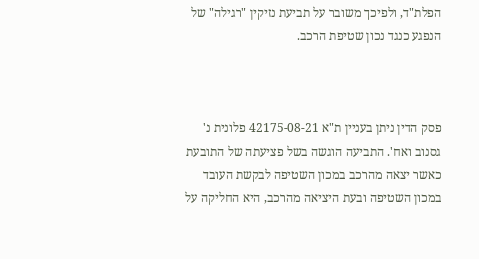הפלת"ד, ולפיכך משובר על תביעת נזיקין "רגילה" של הנפגע כנגד נכון שטיפת הרכב.



פסק הדין ניתן בעניין ת"א 42175-08-21 פלונית נ' גסנוב ואח'. התביעה הוגשה בשל פציעתה של התובעת כאשר יצאה מהרכב במכון השטיפה לבקשת העובד במכון השטיפה ובעת היציאה מהרכב, היא החליקה על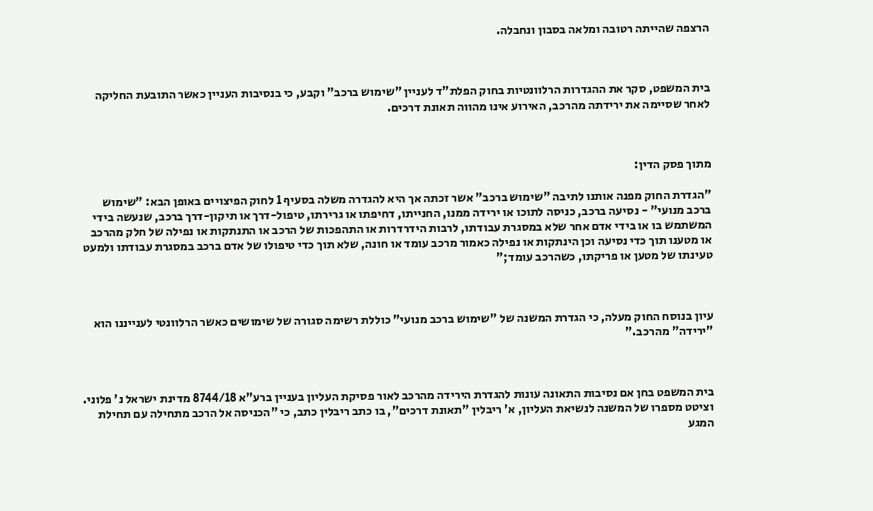הרצפה שהייתה רטובה ומלאה בסבון ונחבלה.



בית המשפט, סקר את ההגדרות הרלוונטיות בחוק הפלת"ד לעניין "שימוש ברכב" וקבע, כי בנסיבות העניין כאשר התובעת החליקה לאחר שסיימה את ירידתה מהרכב, האירוע אינו מהווה תאונת דרכים.



מתוך פסק הדין:

"הגדרת החוק מפנה אותנו לתיבה "שימוש ברכב" אשר זכתה אך היא להגדרה משלה בסעיף 1 לחוק הפיצויים באופן הבא: "שימוש ברכב מנועי" - נסיעה ברכב, כניסה לתוכו או ירידה ממנו, החנייתו, דחיפתו או גרירתו, טיפול-דרך או תיקון-דרך ברכב, שנעשה בידי המשתמש בו או בידי אדם אחר שלא במסגרת עבודתו, לרבות הידרדרות או התהפכות של הרכב או התנתקות או נפילה של חלק מהרכב או מטענו תוך כדי נסיעה וכן הינתקות או נפילה כאמור מרכב עומד או חונה, שלא תוך כדי טיפולו של אדם ברכב במסגרת עבודתו ולמעט טעינתו של מטען או פריקתו, כשהרכב עומד;"



עיון בנוסח החוק מעלה, כי הגדרת המשנה של "שימוש ברכב מנועי" כוללת רשימה סגורה של שימושים כאשר הרלוונטי לענייננו הוא "ירידה" מהרכב."



בית המשפט בחן אם נסיבות התאונה עונות להגדרת הירידה מהרכב לאור פסיקת העליון בעניין ברע"א 8744/18 מדינת ישראל נ' פלוני. וציטט מספרו של המשנה לנשיאת העליון, א' ריבלין "תאונת דרכים", בו כתב ריבלין כתב, כי "הכניסה אל הרכב מתחילה עם תחילת המגע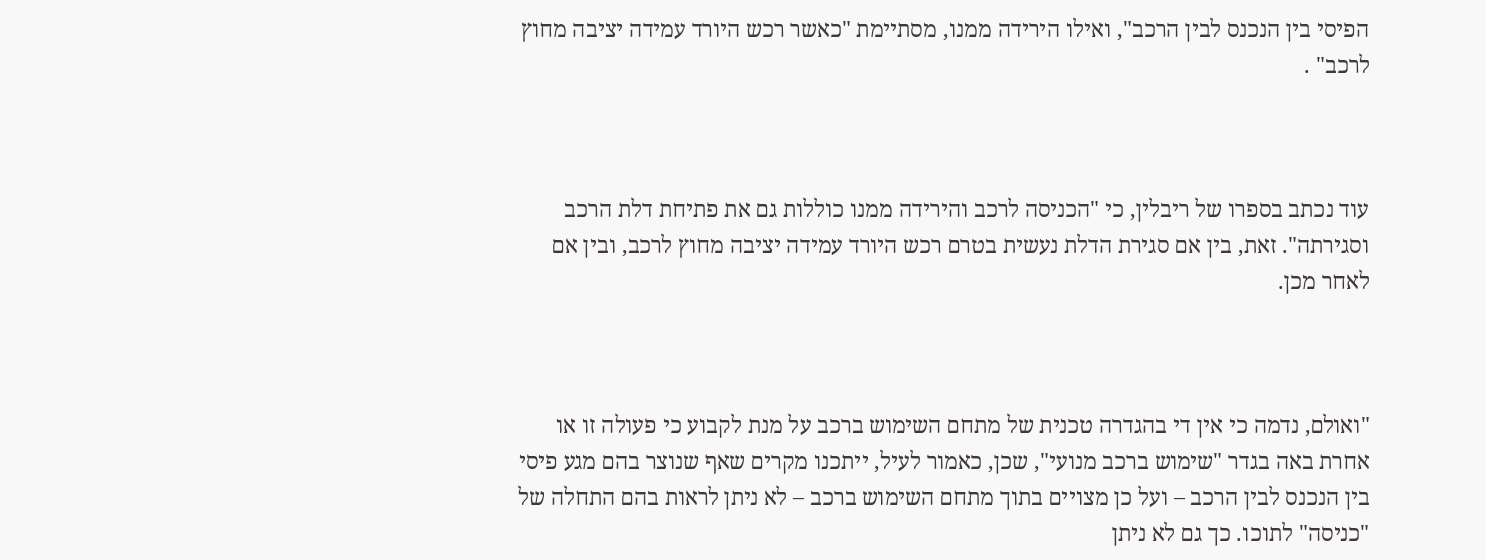הפיסי בין הנכנס לבין הרכב", ואילו הירידה ממנו, מסתיימת "כאשר רכש היורד עמידה יציבה מחוץ לרכב" .



עוד נכתב בספרו של ריבלין, כי "הכניסה לרכב והירידה ממנו כוללות גם את פתיחת דלת הרכב וסגירתה". זאת, בין אם סגירת הדלת נעשית בטרם רכש היורד עמידה יציבה מחוץ לרכב, ובין אם לאחר מכן.



"ואולם, נדמה כי אין די בהגדרה טכנית של מתחם השימוש ברכב על מנת לקבוע כי פעולה זו או אחרת באה בגדר "שימוש ברכב מנועי", שכן, כאמור לעיל, ייתכנו מקרים שאף שנוצר בהם מגע פיסי בין הנכנס לבין הרכב – ועל כן מצויים בתוך מתחם השימוש ברכב – לא ניתן לראות בהם התחלה של "כניסה" לתוכו. כך גם לא ניתן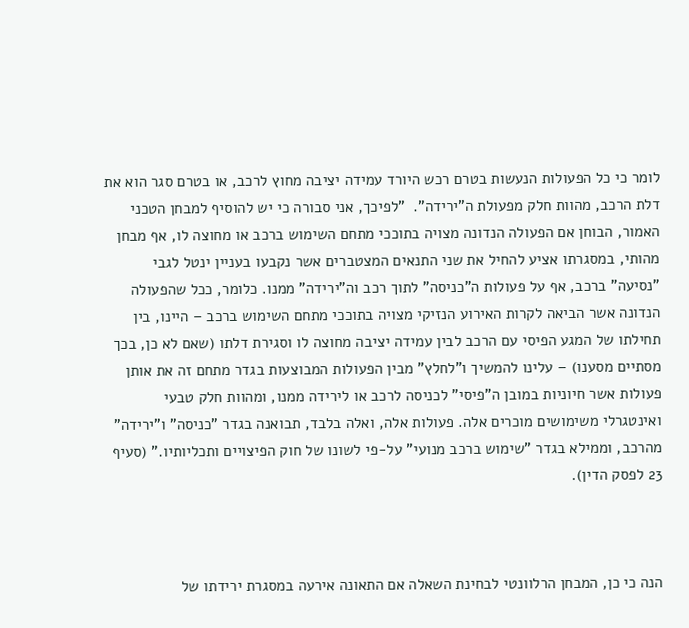לומר כי כל הפעולות הנעשות בטרם רכש היורד עמידה יציבה מחוץ לרכב, או בטרם סגר הוא את דלת הרכב, מהוות חלק מפעולת ה"ירידה".  "לפיכך, אני סבורה כי יש להוסיף למבחן הטכני האמור, הבוחן אם הפעולה הנדונה מצויה בתוככי מתחם השימוש ברכב או מחוצה לו, אף מבחן מהותי, במסגרתו אציע להחיל את שני התנאים המצטברים אשר נקבעו בעניין ינטל לגבי "נסיעה" ברכב, אף על פעולות ה"כניסה" לתוך רכב וה"ירידה" ממנו. כלומר, ככל שהפעולה הנדונה אשר הביאה לקרות האירוע הנזיקי מצויה בתוככי מתחם השימוש ברכב – היינו, בין תחילתו של המגע הפיסי עם הרכב לבין עמידה יציבה מחוצה לו וסגירת דלתו (שאם לא כן, בכך מסתיים מסענו) – עלינו להמשיך ו"לחלץ" מבין הפעולות המבוצעות בגדר מתחם זה את אותן פעולות אשר חיוניות במובן ה"פיסי" לכניסה לרכב או לירידה ממנו, ומהוות חלק טבעי ואינטגרלי משימושים מוכרים אלה. פעולות אלה, ואלה בלבד, תבואנה בגדר "כניסה" ו"ירידה" מהרכב, וממילא בגדר "שימוש ברכב מנועי" על-פי לשונו של חוק הפיצויים ותכליותיו." (סעיף 23 לפסק הדין).



הנה כי כן, המבחן הרלוונטי לבחינת השאלה אם התאונה אירעה במסגרת ירידתו של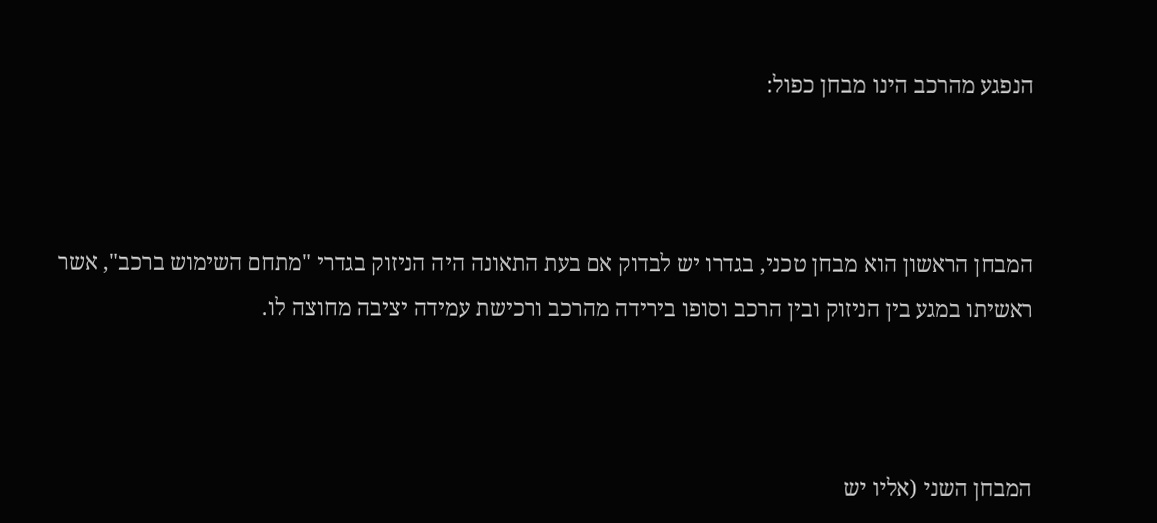הנפגע מהרכב הינו מבחן כפול:



המבחן הראשון הוא מבחן טכני, בגדרו יש לבדוק אם בעת התאונה היה הניזוק בגדרי "מתחם השימוש ברכב", אשר ראשיתו במגע בין הניזוק ובין הרכב וסופו בירידה מהרכב ורכישת עמידה יציבה מחוצה לו.



המבחן השני (אליו יש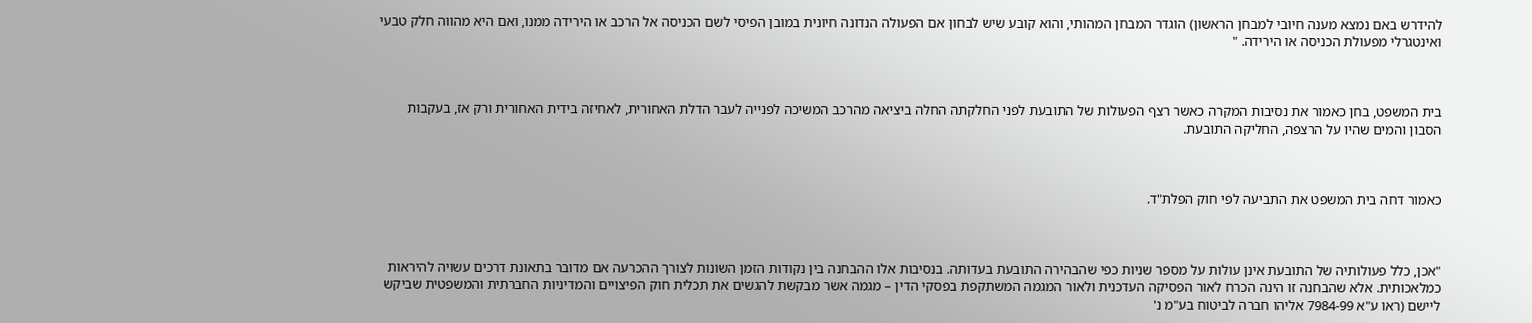להידרש באם נמצא מענה חיובי למבחן הראשון) הוגדר המבחן המהותי, והוא קובע שיש לבחון אם הפעולה הנדונה חיונית במובן הפיסי לשם הכניסה אל הרכב או הירידה ממנו, ואם היא מהווה חלק טבעי ואינטגרלי מפעולת הכניסה או הירידה. "



בית המשפט, בחן כאמור את נסיבות המקרה כאשר רצף הפעולות של התובעת לפני החלקתה החלה ביציאה מהרכב המשיכה לפנייה לעבר הדלת האחורית, לאחיזה בידית האחורית ורק אז, בעקבות הסבון והמים שהיו על הרצפה, החליקה התובעת.



כאמור דחה בית המשפט את התביעה לפי חוק הפלת"ד.



"אכן, כלל פעולותיה של התובעת אינן עולות על מספר שניות כפי שהבהירה התובעת בעדותה. בנסיבות אלו ההבחנה בין נקודות הזמן השונות לצורך ההכרעה אם מדובר בתאונת דרכים עשויה להיראות כמלאכותית. אלא שהבחנה זו הינה הכרח לאור הפסיקה העדכנית ולאור המגמה המשתקפת בפסקי הדין – מגמה אשר מבקשת להגשים את תכלית חוק הפיצויים והמדיניות החברתית והמשפטית שביקש ליישם (ראו ע"א 7984-99 אליהו חברה לביטוח בע"מ נ'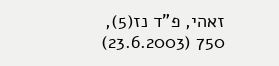זאהי, פ"ד נז(5), 750 (23.6.2003)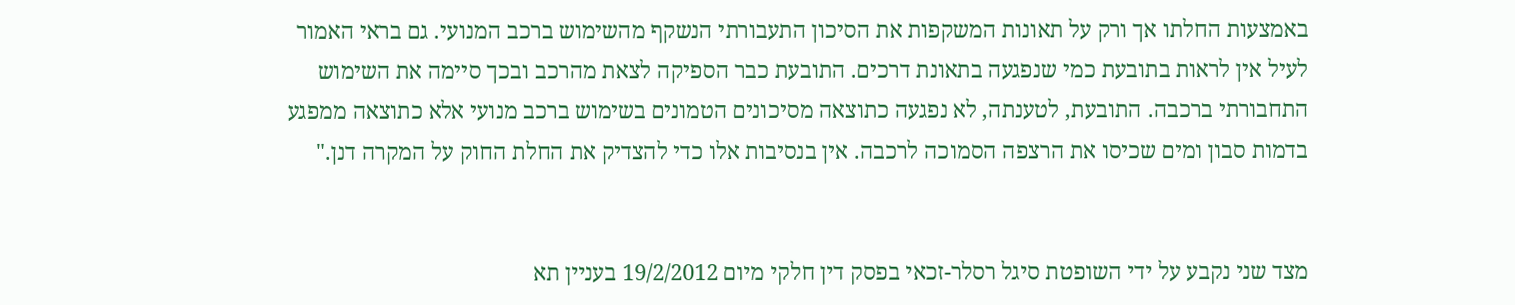באמצעות החלתו אך ורק על תאונות המשקפות את הסיכון התעבורתי הנשקף מהשימוש ברכב המנועי. גם בראי האמור לעיל אין לראות בתובעת כמי שנפגעה בתאונת דרכים. התובעת כבר הספיקה לצאת מהרכב ובכך סיימה את השימוש התחבורתי ברכבה. התובעת, לטענתה, לא נפגעה כתוצאה מסיכונים הטמונים בשימוש ברכב מנועי אלא כתוצאה ממפגע בדמות סבון ומים שכיסו את הרצפה הסמוכה לרכבה. אין בנסיבות אלו כדי להצדיק את החלת החוק על המקרה דנן."


מצד שני נקבע על ידי השופטת סיגל רסלר-זכאי בפסק דין חלקי מיום 19/2/2012 בעניין תא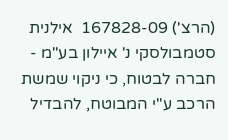(הרצ') 167828-09  אילנית סטמבולסקי נ' איילון בע"מ - חברה לבטוח, כי ניקוי שמשת הרכב ע"י המבוטח, להבדיל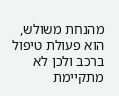מהנחת משולש, הוא פעולת טיפול ברכב ולכן לא מתקיימת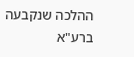ההלכה שנקבעה ברע"א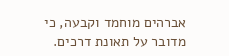אברהים מוחמד וקבעה, כי מדובר על תאונת דרכים.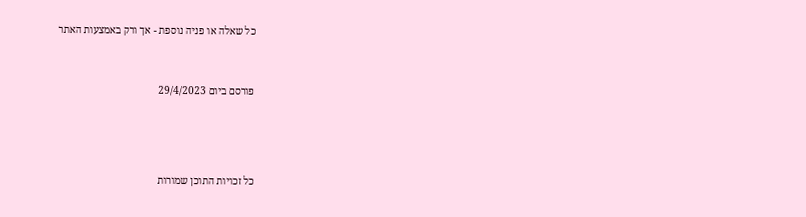כל שאלה או פניה נוספת - אך ורק באמצעות האתר



פורסם ביום 29/4/2023





כל זכויות התוכן שמורות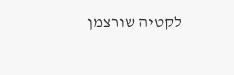לקטיה שורצמן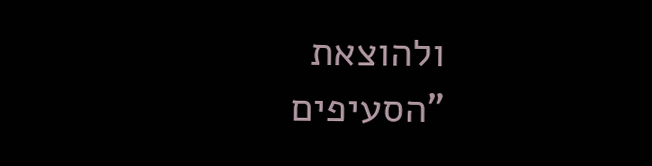ולהוצאת "הסעיפים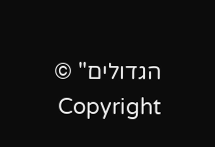הגדולים" © Copyright